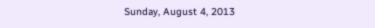Sunday, August 4, 2013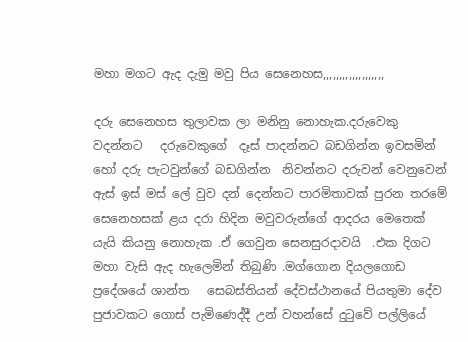මහා මගට ඇද දැමු මවු පිය සෙනෙහස,,,,,,,,,,,,,,,,,,,

දරු සෙනෙහස තුලාවක ලා මනිනු නොහැක.දරුවෙකු වදන්නට   දරුවෙකුගේ  දෑස් පාදන්නට බඩගින්න ඉවසමින් හෝ දරු පැටවුන්ගේ බඩගින්න  නිවන්නට දරුවන් වෙනුවෙන් ඇස් ඉස් මස් ලේ වුව දන් දෙන්නට පාරමිතාවක් පුරන තරමේ සෙනෙහසක් ළය දරා හිදින මවුවරුන්ගේ ආදරය මෙතෙක් යැයි කියනු නොහැක .ඒ ගෙවුන සෙනසුරදාවයි  .එක දිගට මහා වැසි ඇද හැලෙමින් තිබුණි .මග්ගොන දියලගොඩ ප්‍රදේශයේ ශාන්ත   සෙබස්තියන් දේවස්ථානයේ පියතුමා දේව පුජාවකට ගොස් පැමිණෙද්දී උන් වහන්සේ දුටුවේ පල්ලියේ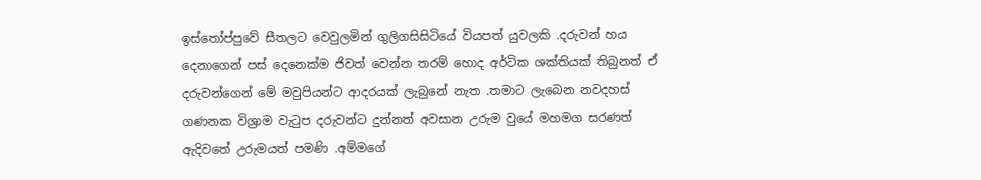ඉස්තෝප්පුවේ සීතලට වෙවුලමින් ගුලිගසිසිටියේ වියපත් යුවලකි .දරුවන් හය දෙනාගෙන් පස් දෙනෙක්ම ජිවත් වෙන්න තරම් හොද අර්ටික ශක්තියක් තිබුනත් ඒ  දරුවන්ගෙන් මේ මවුපියන්ට ආදරයක් ලැබුනේ නැත .තමාට ලැබෙන නවදහස් ගණනක විශ්‍රාම වැටුප දරුවන්ට දුන්නත් අවසාන උරුම වුයේ මහමග සරණත් ඇදිවතේ උරුමයත් පමණි .අම්මගේ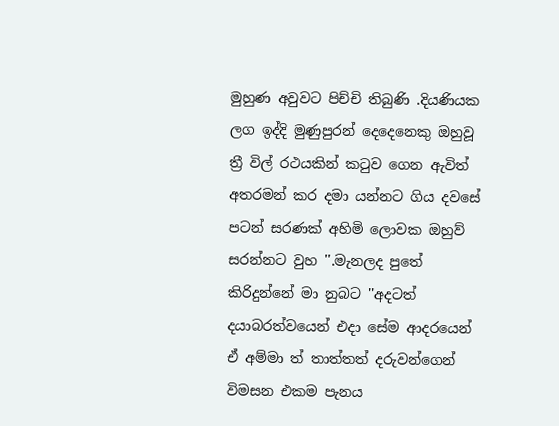මුහුණ අවුවට පිච්චි තිබුණි .දියණියක ලග ඉද්දි මුණුපුරන් දෙදෙනෙකු ඔහුවූ ත්‍රී විල් රථයකින් කටුව ගෙන ඇවිත් අතරමන් කර දමා යන්නට ගිය දවසේ පටන් සරණක් අහිමි ලොවක ඔහුව් සරන්නට වුහ ''.මැනලද පුතේ කිරිදුන්නේ මා නුබට ''අදටත් දයාබරත්වයෙන් එදා සේම ආදරයෙන් ඒ අම්මා ත් තාත්තත් දරුවන්ගෙන්  විමසන එකම පැනය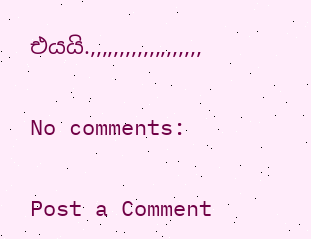එයයි.,,,,,,,,,,,,,,,,,,,

No comments:

Post a Comment